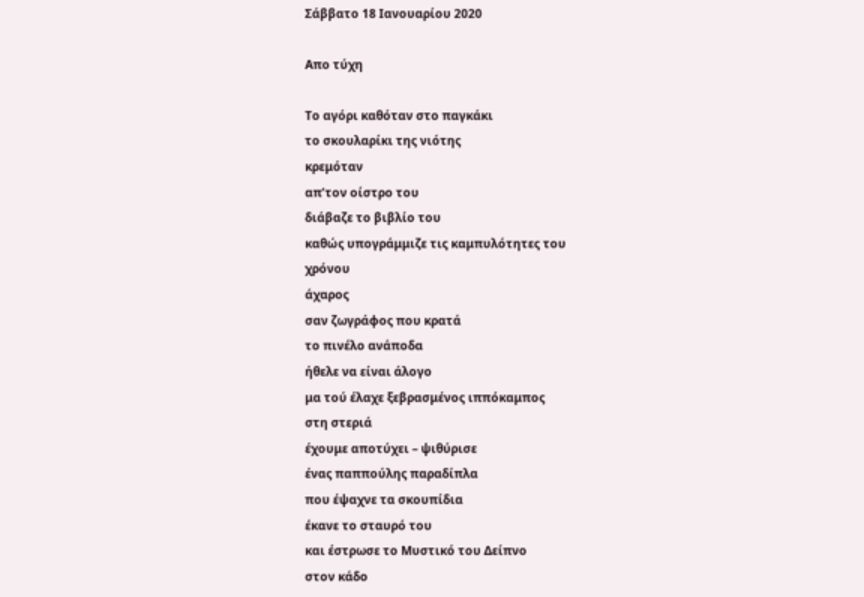Σάββατο 18 Ιανουαρίου 2020

Απο τύχη

Το αγόρι καθόταν στο παγκάκι
το σκουλαρίκι της νιότης
κρεμόταν
απ’τον οίστρο του
διάβαζε το βιβλίο του
καθώς υπογράμμιζε τις καμπυλότητες του
χρόνου
άχαρος
σαν ζωγράφος που κρατά
το πινέλο ανάποδα
ήθελε να είναι άλογο
μα τού έλαχε ξεβρασμένος ιππόκαμπος
στη στεριά
έχουμε αποτύχει – ψιθύρισε
ένας παππούλης παραδίπλα
που έψαχνε τα σκουπίδια
έκανε το σταυρό του
και έστρωσε το Μυστικό του Δείπνο
στον κάδο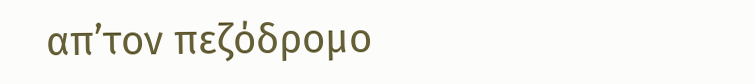απ’τον πεζόδρομο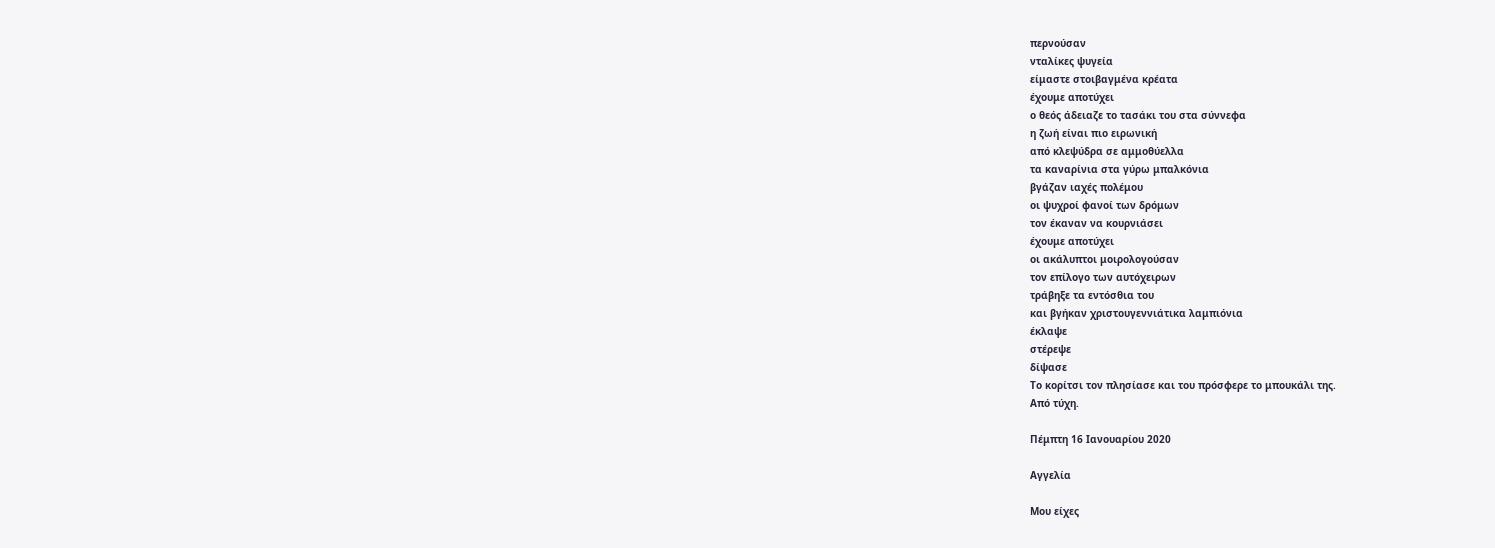περνούσαν
νταλίκες ψυγεία
είμαστε στοιβαγμένα κρέατα
έχουμε αποτύχει
ο θεός άδειαζε το τασάκι του στα σύννεφα
η ζωή είναι πιο ειρωνική
από κλεψύδρα σε αμμοθύελλα
τα καναρίνια στα γύρω μπαλκόνια
βγάζαν ιαχές πολέμου
οι ψυχροί φανοί των δρόμων
τον έκαναν να κουρνιάσει
έχουμε αποτύχει
οι ακάλυπτοι μοιρολογούσαν
τον επίλογο των αυτόχειρων
τράβηξε τα εντόσθια του
και βγήκαν χριστουγεννιάτικα λαμπιόνια
έκλαψε
στέρεψε
δίψασε
Το κορίτσι τον πλησίασε και του πρόσφερε το μπουκάλι της.
Από τύχη.

Πέμπτη 16 Ιανουαρίου 2020

Αγγελία

Μου είχες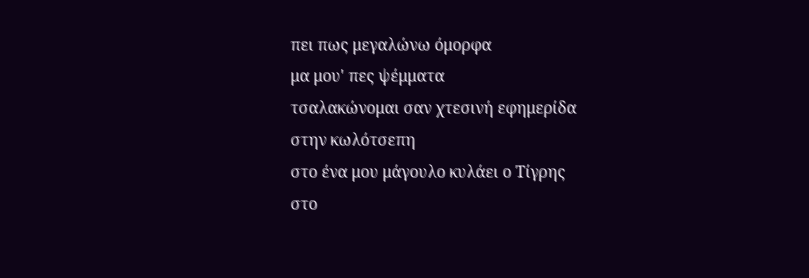πει πως μεγαλώνω όμορφα
μα μου' πες ψέμματα
τσαλακώνομαι σαν χτεσινή εφημερίδα
στην κωλότσεπη
στο ένα μου μάγουλο κυλάει ο Τίγρης
στο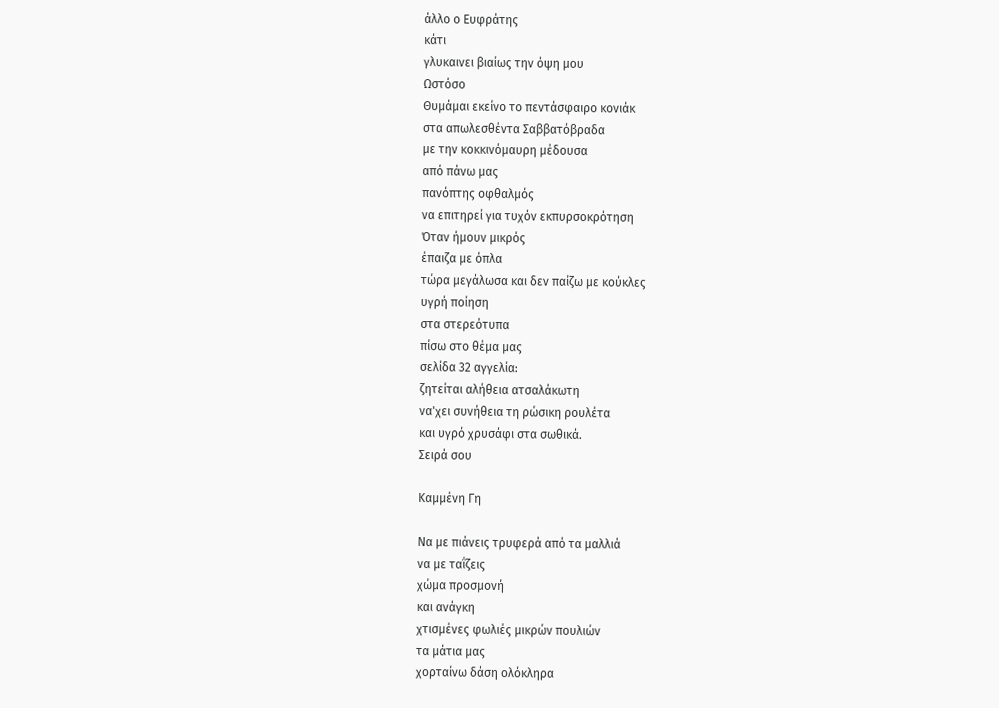άλλο ο Ευφράτης
κάτι
γλυκαινει βιαίως την όψη μου
Ωστόσο
Θυμάμαι εκείνο το πεντάσφαιρο κονιάκ
στα απωλεσθέντα Σαββατόβραδα
με την κοκκινόμαυρη μέδουσα
από πάνω μας
πανόπτης οφθαλμός
να επιτηρεί για τυχόν εκπυρσοκρότηση
Όταν ήμουν μικρός
έπαιζα με όπλα
τώρα μεγάλωσα και δεν παίζω με κούκλες
υγρή ποίηση
στα στερεότυπα
πίσω στο θέμα μας
σελίδα 32 αγγελία:
ζητείται αλήθεια ατσαλάκωτη
να'χει συνήθεια τη ρώσικη ρουλέτα
και υγρό χρυσάφι στα σωθικά.
Σειρά σου

Καμμένη Γη

Να με πιάνεις τρυφερά από τα μαλλιά
να με ταΐζεις
χώμα προσμονή
και ανάγκη
χτισμένες φωλιές μικρών πουλιών
τα μάτια μας
χορταίνω δάση ολόκληρα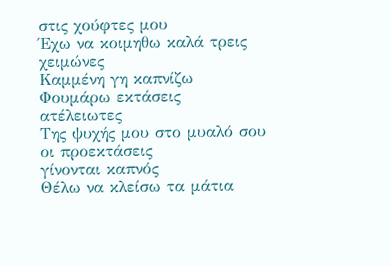στις χούφτες μου
Έχω να κοιμηθω καλά τρεις χειμώνες
Καμμένη γη καπνίζω
Φουμάρω εκτάσεις
ατέλειωτες
Της ψυχής μου στο μυαλό σου οι προεκτάσεις
γίνονται καπνός
Θέλω να κλείσω τα μάτια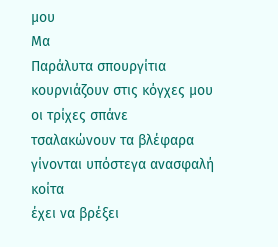μου
Μα
Παράλυτα σπουργίτια
κουρνιάζουν στις κόγχες μου
οι τρίχες σπάνε
τσαλακώνουν τα βλέφαρα
γίνονται υπόστεγα ανασφαλή
κοίτα
έχει να βρέξει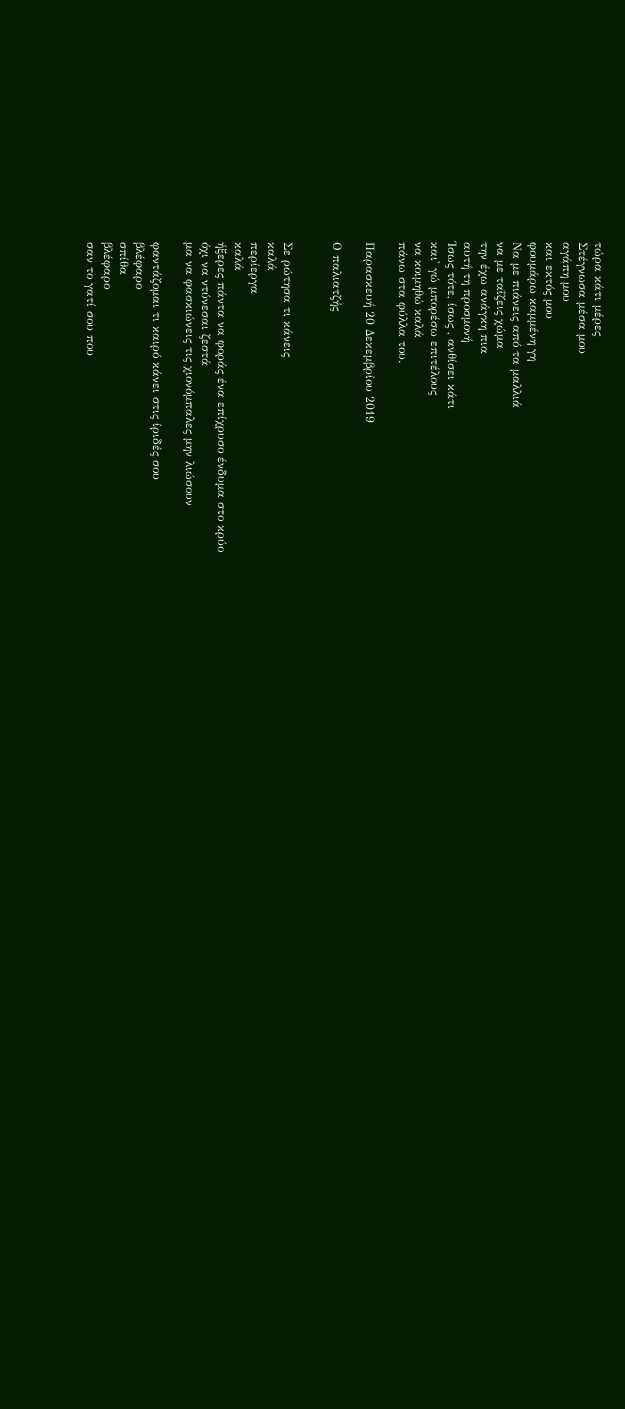τώρα κάτι μέρες
Στέγνωσα μέσα μου
αγάπη μου
και εκτός μου
φουμάρω καμμένη γη
Να με πιάνεις από τα μαλλιά
να με ταΐζεις χώμα
την έχω ανάγκη πια
αυτή τη προσμονή
Ίσως τότε, ίσως , ανθίσει κάτι
και' γώ μπορέσω επιτέλους
να κοιμηθώ καλά
πάνω στα φύλλα του.

Παρασκευή 20 Δεκεμβρίου 2019

Ο παλιατζής


Σε ρώτησα τι κάνεις
καλά
περίεργα
καλά
ήξερες πάντα να φοράς ένα επίχρυσο ένδυμα στο κρύο
όχι να ντύνεσαι ζεστά
μα να φασκιώνεις τις χιονόμπαλες μην λιώσουν

φαντάζομαι τι καιρό κάνει στις ίριδές σου
βλέφαρο
σπίθα
βλέφαρο
σαν το γατί σου που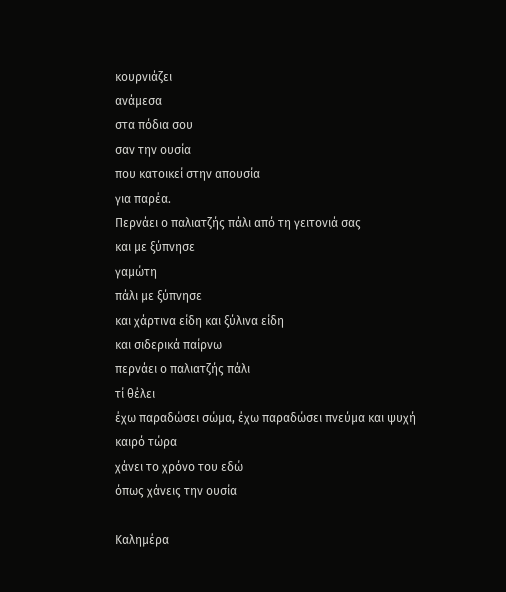κουρνιάζει
ανάμεσα
στα πόδια σου
σαν την ουσία
που κατοικεί στην απουσία
για παρέα.
Περνάει ο παλιατζής πάλι από τη γειτονιά σας
και με ξύπνησε
γαμώτη
πάλι με ξύπνησε
και χάρτινα είδη και ξύλινα είδη
και σιδερικά παίρνω
περνάει ο παλιατζής πάλι
τί θέλει
έχω παραδώσει σώμα, έχω παραδώσει πνεύμα και ψυχή
καιρό τώρα
χάνει το χρόνο του εδώ
όπως χάνεις την ουσία

Καλημέρα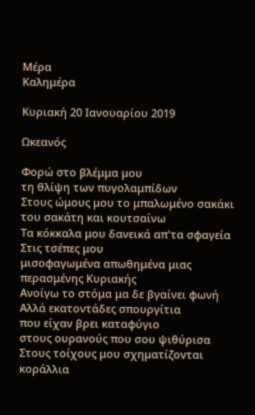Μέρα
Καλημέρα

Κυριακή 20 Ιανουαρίου 2019

Ωκεανός

Φορώ στο βλέμμα μου
τη θλίψη των πυγολαμπίδων
Στους ώμους μου το μπαλωμένο σακάκι
του σακάτη και κουτσαίνω
Τα κόκκαλα μου δανεικά απ'τα σφαγεία
Στις τσέπες μου
μισοφαγωμένα απωθημένα μιας περασμένης Κυριακής
Ανοίγω το στόμα μα δε βγαίνει φωνή
Αλλά εκατοντάδες σπουργίτια
που είχαν βρει καταφύγιο
στους ουρανούς που σου ψιθύρισα
Στους τοίχους μου σχηματίζονται κοράλλια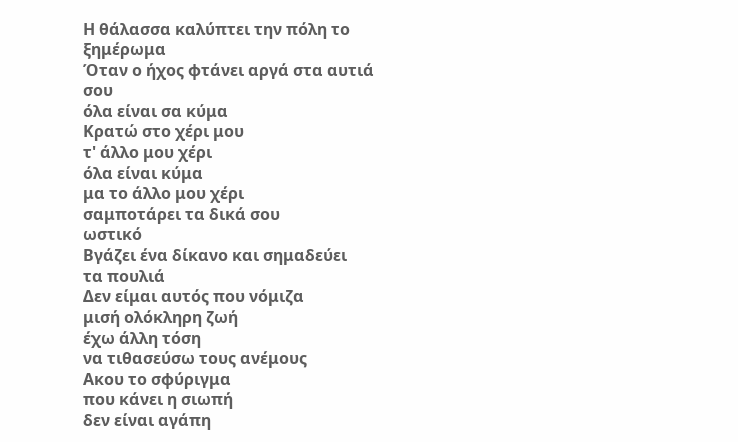Η θάλασσα καλύπτει την πόλη το ξημέρωμα
Όταν ο ήχος φτάνει αργά στα αυτιά σου
όλα είναι σα κύμα
Κρατώ στο χέρι μου
τ' άλλο μου χέρι
όλα είναι κύμα
μα το άλλο μου χέρι
σαμποτάρει τα δικά σου
ωστικό
Βγάζει ένα δίκανο και σημαδεύει
τα πουλιά
Δεν είμαι αυτός που νόμιζα
μισή ολόκληρη ζωή
έχω άλλη τόση
να τιθασεύσω τους ανέμους
Ακου το σφύριγμα
που κάνει η σιωπή
δεν είναι αγάπη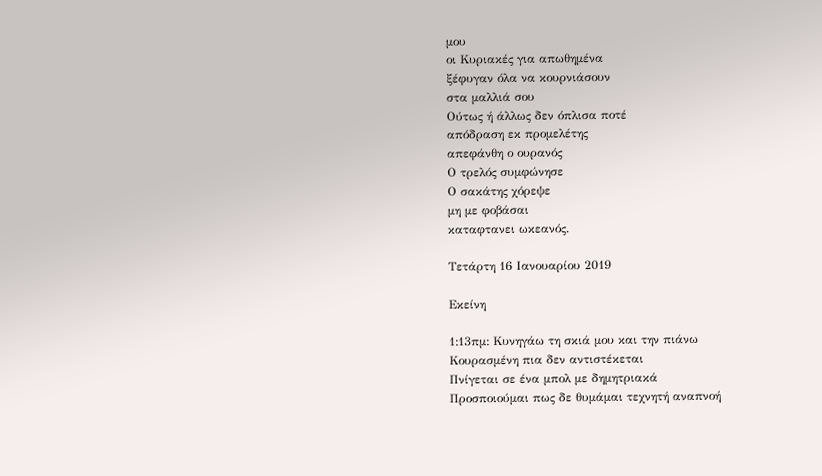μου
οι Κυριακές για απωθημένα
ξέφυγαν όλα να κουρνιάσουν
στα μαλλιά σου
Ούτως ή άλλως δεν όπλισα ποτέ
απόδραση εκ προμελέτης
απεφάνθη ο ουρανός
Ο τρελός συμφώνησε
Ο σακάτης χόρεψε
μη με φοβάσαι
καταφτανει ωκεανός.

Τετάρτη 16 Ιανουαρίου 2019

Εκείνη

1:13πμ: Κυνηγάω τη σκιά μου και την πιάνω
Κουρασμένη πια δεν αντιστέκεται
Πνίγεται σε ένα μπολ με δημητριακά
Προσποιούμαι πως δε θυμάμαι τεχνητή αναπνοή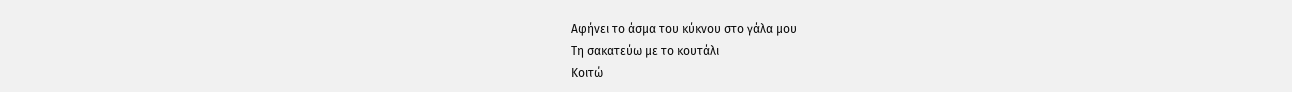Αφήνει το άσμα του κύκνου στο γάλα μου
Τη σακατεύω με το κουτάλι
Κοιτώ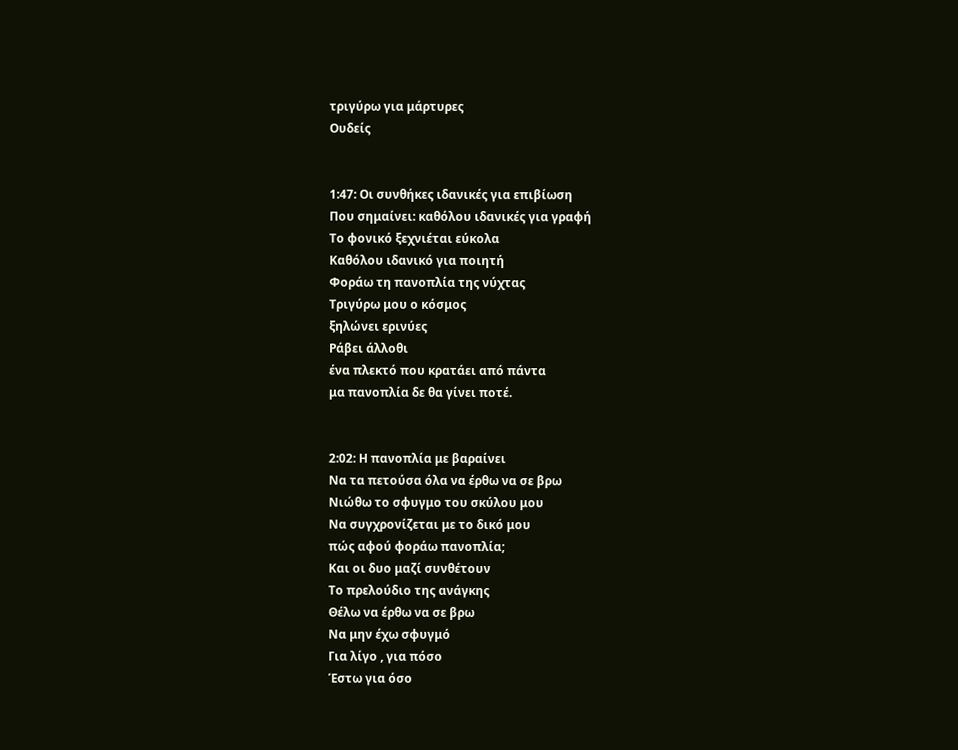τριγύρω για μάρτυρες
Ουδείς


1:47: Οι συνθήκες ιδανικές για επιβίωση
Που σημαίνει: καθόλου ιδανικές για γραφή
Το φονικό ξεχνιέται εύκολα
Καθόλου ιδανικό για ποιητή
Φοράω τη πανοπλία της νύχτας
Τριγύρω μου ο κόσμος
ξηλώνει ερινύες
Ράβει άλλοθι
ένα πλεκτό που κρατάει από πάντα
μα πανοπλία δε θα γίνει ποτέ.


2:02: Η πανοπλία με βαραίνει
Να τα πετούσα όλα να έρθω να σε βρω
Νιώθω το σφυγμο του σκύλου μου
Να συγχρονίζεται με το δικό μου
πώς αφού φοράω πανοπλία;
Και οι δυο μαζί συνθέτουν
Το πρελούδιο της ανάγκης
Θέλω να έρθω να σε βρω
Να μην έχω σφυγμό
Για λίγο , για πόσο
Έστω για όσο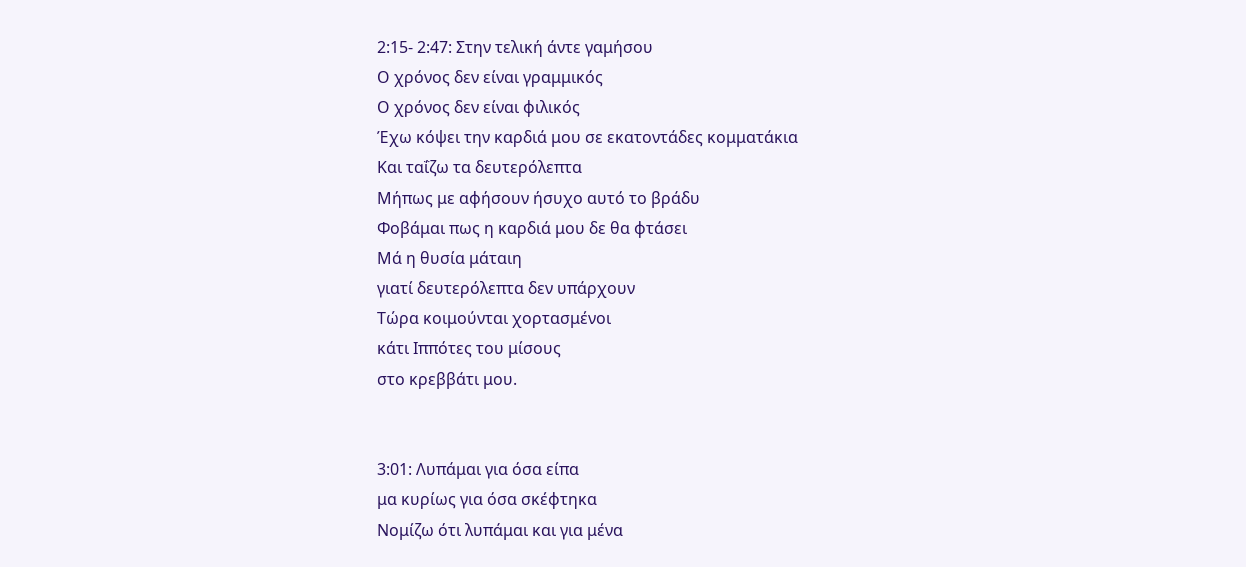2:15- 2:47: Στην τελική άντε γαμήσου
Ο χρόνος δεν είναι γραμμικός
Ο χρόνος δεν είναι φιλικός
Έχω κόψει την καρδιά μου σε εκατοντάδες κομματάκια
Και ταΐζω τα δευτερόλεπτα
Μήπως με αφήσουν ήσυχο αυτό το βράδυ
Φοβάμαι πως η καρδιά μου δε θα φτάσει
Μά η θυσία μάταιη
γιατί δευτερόλεπτα δεν υπάρχουν
Τώρα κοιμούνται χορτασμένοι
κάτι Ιππότες του μίσους
στο κρεββάτι μου.


3:01: Λυπάμαι για όσα είπα
μα κυρίως για όσα σκέφτηκα
Νομίζω ότι λυπάμαι και για μένα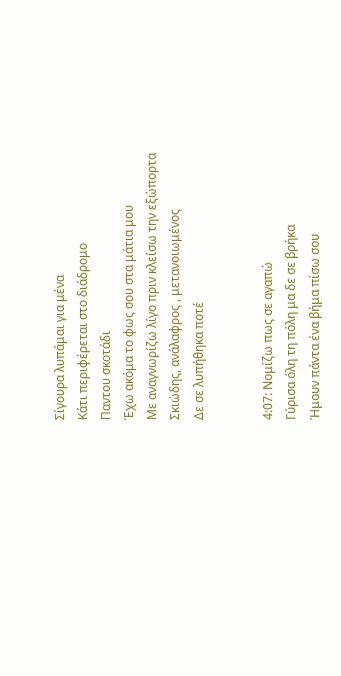Σίγουρα λυπάμαι για μένα
Κάτι περιφέρεται στο διάδρομο
Παντου σκοτάδι
Έχω ακόμα το φως σου στα μάτια μου
Με αναγνωρίζω λίγο πριν κλείσω την εξώπορτα
Σκιώδης, ανάλαφρος , μετανοιωμένος
Δε σε λυπήθηκα ποτέ


4:07: Νομίζω πως σε αγαπώ
Γύρισα όλη τη πόλη μα δε σε βρήκα
Ήμουν πάντα ένα βήμα πίσω σου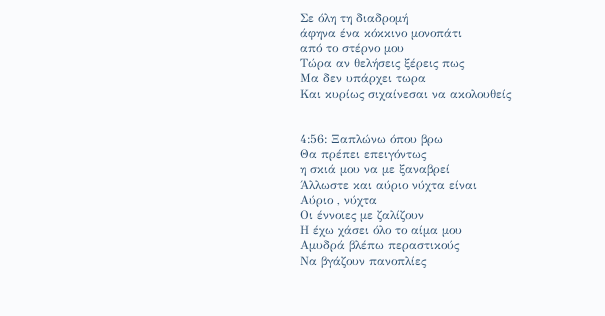Σε όλη τη διαδρομή
άφηνα ένα κόκκινο μονοπάτι
από το στέρνο μου
Τώρα αν θελήσεις ξέρεις πως
Μα δεν υπάρχει τωρα
Και κυρίως σιχαίνεσαι να ακολουθείς


4:56: Ξαπλώνω όπου βρω
Θα πρέπει επειγόντως
η σκιά μου να με ξαναβρεί
Άλλωστε και αύριο νύχτα είναι
Αύριο , νύχτα
Οι έννοιες με ζαλίζουν
Η έχω χάσει όλο το αίμα μου
Αμυδρά βλέπω περαστικούς
Να βγάζουν πανοπλίες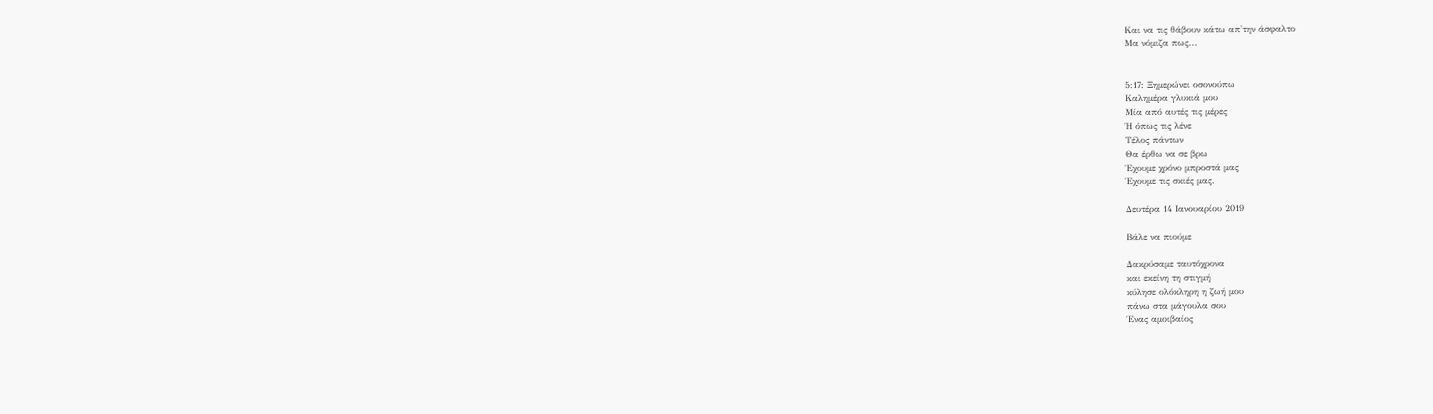Και να τις θάβουν κάτω απ'την άσφαλτο
Μα νόμιζα πως...


5:17: Ξημερώνει οσονούπω
Καλημέρα γλυκιά μου
Μία από αυτές τις μέρες
Ή όπως τις λένε
Τέλος πάντων
Θα έρθω να σε βρω
Έχουμε χρόνο μπροστά μας
Έχουμε τις σκιές μας.

Δευτέρα 14 Ιανουαρίου 2019

Βάλε να πιούμε

Δακρύσαμε ταυτόχρονα
και εκείνη τη στιγμή
κύλησε ολόκληρη η ζωή μου
πάνω στα μάγουλα σου
Ένας αμοιβαίος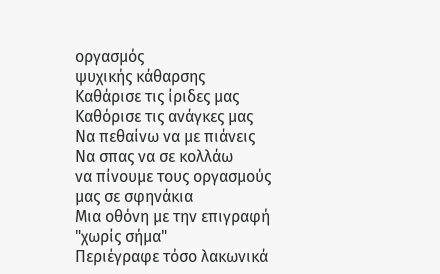οργασμός
ψυχικής κάθαρσης
Καθάρισε τις ίριδες μας
Καθόρισε τις ανάγκες μας
Να πεθαίνω να με πιάνεις
Να σπας να σε κολλάω
να πίνουμε τους οργασμούς μας σε σφηνάκια
Μια οθόνη με την επιγραφή
"χωρίς σήμα"
Περιέγραφε τόσο λακωνικά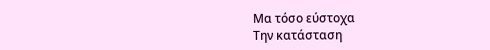Μα τόσο εύστοχα
Την κατάσταση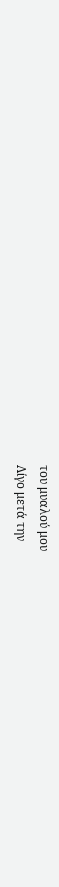του μυαλού μου
Λίγο μετά την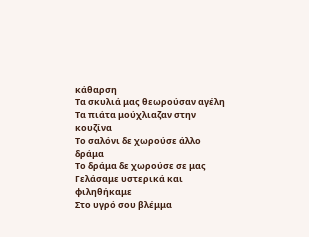κάθαρση
Τα σκυλιά μας θεωρούσαν αγέλη
Τα πιάτα μούχλιαζαν στην κουζίνα
Το σαλόνι δε χωρούσε άλλο δράμα
Το δράμα δε χωρούσε σε μας
Γελάσαμε υστερικά και φιληθήκαμε
Στο υγρό σου βλέμμα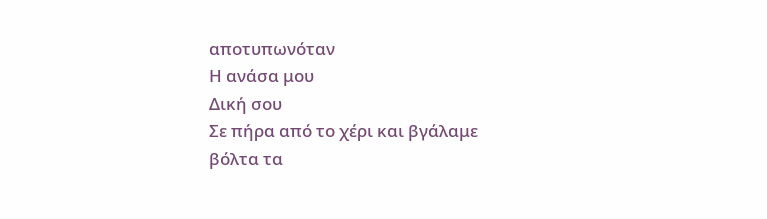αποτυπωνόταν
Η ανάσα μου
Δική σου
Σε πήρα από το χέρι και βγάλαμε βόλτα τα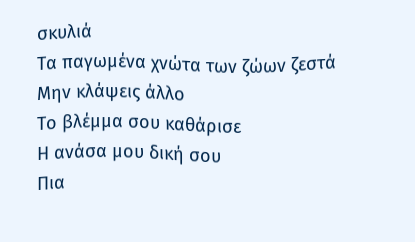σκυλιά
Τα παγωμένα χνώτα των ζώων ζεστά
Μην κλάψεις άλλο
Το βλέμμα σου καθάρισε
Η ανάσα μου δική σου
Πια